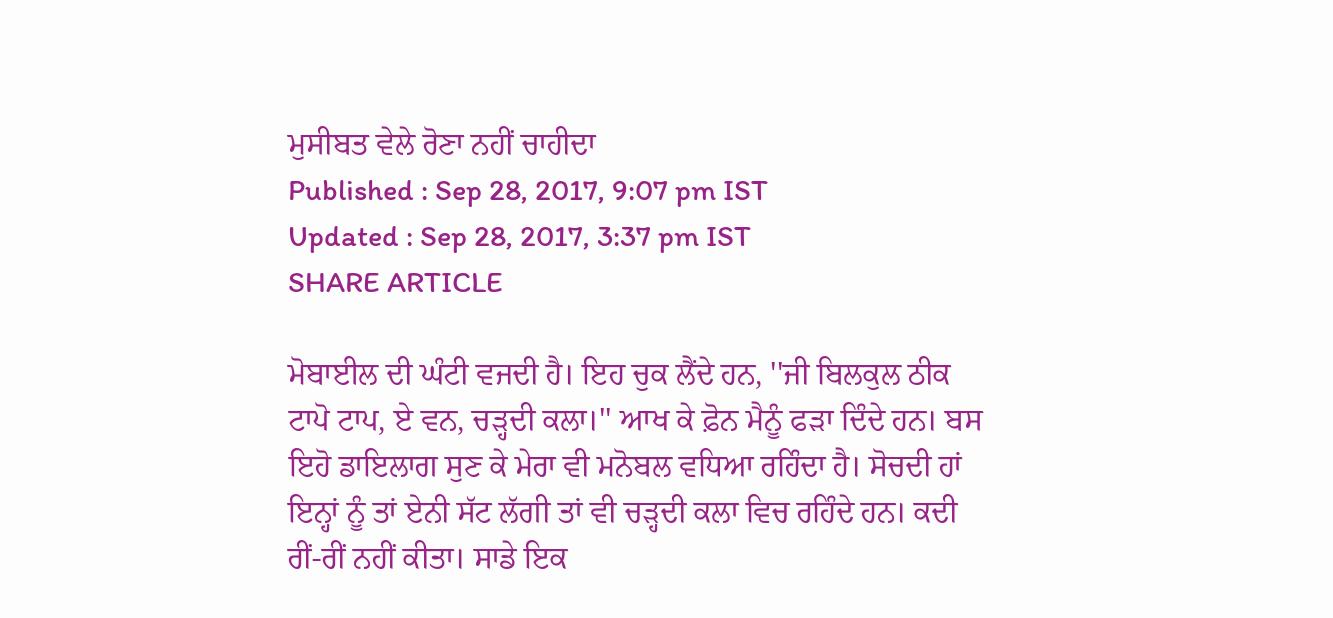ਮੁਸੀਬਤ ਵੇਲੇ ਰੋਣਾ ਨਹੀਂ ਚਾਹੀਦਾ
Published : Sep 28, 2017, 9:07 pm IST
Updated : Sep 28, 2017, 3:37 pm IST
SHARE ARTICLE

ਮੋਬਾਈਲ ਦੀ ਘੰਟੀ ਵਜਦੀ ਹੈ। ਇਹ ਚੁਕ ਲੈਂਦੇ ਹਨ, ''ਜੀ ਬਿਲਕੁਲ ਠੀਕ ਟਾਪੋ ਟਾਪ, ਏ ਵਨ, ਚੜ੍ਹਦੀ ਕਲਾ।'' ਆਖ ਕੇ ਫ਼ੋਨ ਮੈਨੂੰ ਫੜਾ ਦਿੰਦੇ ਹਨ। ਬਸ ਇਹੋ ਡਾਇਲਾਗ ਸੁਣ ਕੇ ਮੇਰਾ ਵੀ ਮਨੋਬਲ ਵਧਿਆ ਰਹਿੰਦਾ ਹੈ। ਸੋਚਦੀ ਹਾਂ ਇਨ੍ਹਾਂ ਨੂੰ ਤਾਂ ਏਨੀ ਸੱਟ ਲੱਗੀ ਤਾਂ ਵੀ ਚੜ੍ਹਦੀ ਕਲਾ ਵਿਚ ਰਹਿੰਦੇ ਹਨ। ਕਦੀ ਰੀਂ-ਰੀਂ ਨਹੀਂ ਕੀਤਾ। ਸਾਡੇ ਇਕ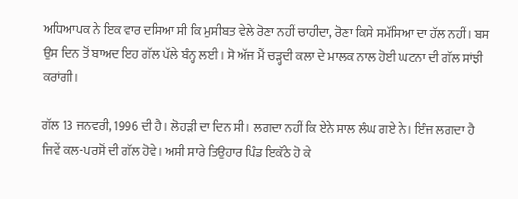ਅਧਿਆਪਕ ਨੇ ਇਕ ਵਾਰ ਦਸਿਆ ਸੀ ਕਿ ਮੁਸੀਬਤ ਵੇਲੇ ਰੋਣਾ ਨਹੀਂ ਚਾਹੀਦਾ, ਰੋਣਾ ਕਿਸੇ ਸਮੱਸਿਆ ਦਾ ਹੱਲ ਨਹੀਂ। ਬਸ ਉਸ ਦਿਨ ਤੋਂ ਬਾਅਦ ਇਹ ਗੱਲ ਪੱਲੇ ਬੰਨ੍ਹ ਲਈ। ਸੋ ਅੱਜ ਮੈਂ ਚੜ੍ਹਦੀ ਕਲਾ ਦੇ ਮਾਲਕ ਨਾਲ ਹੋਈ ਘਟਨਾ ਦੀ ਗੱਲ ਸਾਂਝੀ ਕਰਾਂਗੀ।

ਗੱਲ 13 ਜਨਵਰੀ, 1996 ਦੀ ਹੈ। ਲੋਹੜੀ ਦਾ ਦਿਨ ਸੀ। ਲਗਦਾ ਨਹੀਂ ਕਿ ਏਨੇ ਸਾਲ ਲੰਘ ਗਏ ਨੇ। ਇੰਜ ਲਗਦਾ ਹੈ ਜਿਵੇਂ ਕਲ-ਪਰਸੋਂ ਦੀ ਗੱਲ ਹੋਵੇ। ਅਸੀ ਸਾਰੇ ਤਿਉਹਾਰ ਪਿੰਡ ਇਕੱਠੇ ਹੋ ਕੇ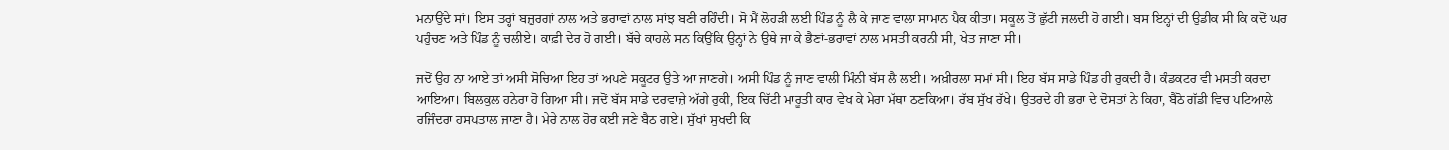ਮਨਾਉਂਦੇ ਸਾਂ। ਇਸ ਤਰ੍ਹਾਂ ਬਜ਼ੁਰਗਾਂ ਨਾਲ ਅਤੇ ਭਰਾਵਾਂ ਨਾਲ ਸਾਂਝ ਬਣੀ ਰਹਿੰਦੀ। ਸੋ ਮੈਂ ਲੋਹੜੀ ਲਈ ਪਿੰਡ ਨੂੰ ਲੈ ਕੇ ਜਾਣ ਵਾਲਾ ਸਾਮਾਨ ਪੈਕ ਕੀਤਾ। ਸਕੂਲ ਤੋਂ ਛੁੱਟੀ ਜਲਦੀ ਹੋ ਗਈ। ਬਸ ਇਨ੍ਹਾਂ ਦੀ ਉਡੀਕ ਸੀ ਕਿ ਕਦੋਂ ਘਰ ਪਹੁੰਚਣ ਅਤੇ ਪਿੰਡ ਨੂੰ ਚਲੀਏ। ਕਾਫ਼ੀ ਦੇਰ ਹੋ ਗਈ। ਬੱਚੇ ਕਾਹਲੇ ਸਨ ਕਿਉਂਕਿ ਉਨ੍ਹਾਂ ਨੇ ਉਥੇ ਜਾ ਕੇ ਭੈਣਾਂ-ਭਰਾਵਾਂ ਨਾਲ ਮਸਤੀ ਕਰਨੀ ਸੀ, ਖੇਤ ਜਾਣਾ ਸੀ।

ਜਦੋਂ ਉਹ ਨਾ ਆਏ ਤਾਂ ਅਸੀ ਸੋਚਿਆ ਇਹ ਤਾਂ ਅਪਣੇ ਸਕੂਟਰ ਉਤੇ ਆ ਜਾਣਗੇ। ਅਸੀ ਪਿੰਡ ਨੂੰ ਜਾਣ ਵਾਲੀ ਮਿੰਨੀ ਬੱਸ ਲੈ ਲਈ। ਅਖ਼ੀਰਲਾ ਸਮਾਂ ਸੀ। ਇਹ ਬੱਸ ਸਾਡੇ ਪਿੰਡ ਹੀ ਰੁਕਦੀ ਹੈ। ਕੰਡਕਟਰ ਵੀ ਮਸਤੀ ਕਰਦਾ ਆਇਆ। ਬਿਲਕੁਲ ਹਨੇਰਾ ਹੋ ਗਿਆ ਸੀ। ਜਦੋਂ ਬੱਸ ਸਾਡੇ ਦਰਵਾਜ਼ੇ ਅੱਗੇ ਰੁਕੀ, ਇਕ ਚਿੱਟੀ ਮਾਰੂਤੀ ਕਾਰ ਵੇਖ ਕੇ ਮੇਰਾ ਮੱਥਾ ਠਣਕਿਆ। ਰੱਬ ਸੁੱਖ ਰੱਖੇ। ਉਤਰਦੇ ਹੀ ਭਰਾ ਦੇ ਦੋਸਤਾਂ ਨੇ ਕਿਹਾ, ਬੈਠੋ ਗੱਡੀ ਵਿਚ ਪਟਿਆਲੇ ਰਜਿੰਦਰਾ ਹਸਪਤਾਲ ਜਾਣਾ ਹੈ। ਮੇਰੇ ਨਾਲ ਹੋਰ ਕਈ ਜਣੇ ਬੈਠ ਗਏ। ਸੁੱਖਾਂ ਸੁਖਦੀ ਕਿ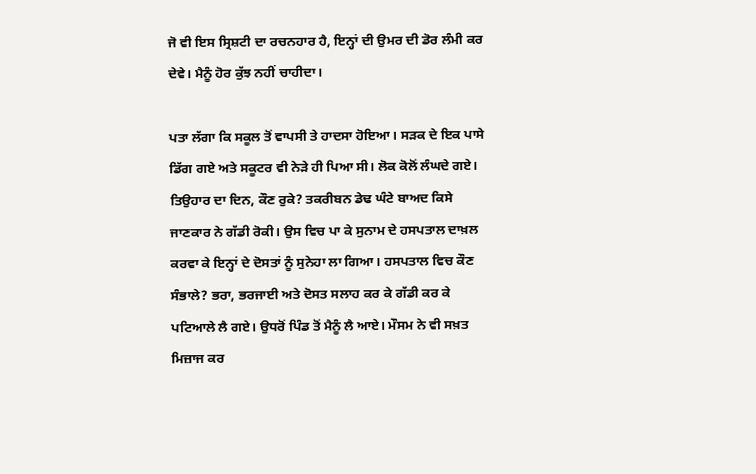ਜੋ ਵੀ ਇਸ ਸ੍ਰਿਸ਼ਟੀ ਦਾ ਰਚਨਹਾਰ ਹੈ, ਇਨ੍ਹਾਂ ਦੀ ਉਮਰ ਦੀ ਡੋਰ ਲੰਮੀ ਕਰ ਦੇਵੇ। ਮੈਨੂੰ ਹੋਰ ਕੁੱਝ ਨਹੀਂ ਚਾਹੀਦਾ।

ਪਤਾ ਲੱਗਾ ਕਿ ਸਕੂਲ ਤੋਂ ਵਾਪਸੀ ਤੇ ਹਾਦਸਾ ਹੋਇਆ। ਸੜਕ ਦੇ ਇਕ ਪਾਸੇ ਡਿੱਗ ਗਏ ਅਤੇ ਸਕੂਟਰ ਵੀ ਨੇੜੇ ਹੀ ਪਿਆ ਸੀ। ਲੋਕ ਕੋਲੋਂ ਲੰਘਦੇ ਗਏ। ਤਿਉਹਾਰ ਦਾ ਦਿਨ, ਕੌਣ ਰੁਕੇ? ਤਕਰੀਬਨ ਡੇਢ ਘੰਟੇ ਬਾਅਦ ਕਿਸੇ ਜਾਣਕਾਰ ਨੇ ਗੱਡੀ ਰੋਕੀ। ਉਸ ਵਿਚ ਪਾ ਕੇ ਸੁਨਾਮ ਦੇ ਹਸਪਤਾਲ ਦਾਖ਼ਲ ਕਰਵਾ ਕੇ ਇਨ੍ਹਾਂ ਦੇ ਦੋਸਤਾਂ ਨੂੰ ਸੁਨੇਹਾ ਲਾ ਗਿਆ। ਹਸਪਤਾਲ ਵਿਚ ਕੌਣ ਸੰਭਾਲੇ? ਭਰਾ, ਭਰਜਾਈ ਅਤੇ ਦੋਸਤ ਸਲਾਹ ਕਰ ਕੇ ਗੱਡੀ ਕਰ ਕੇ ਪਟਿਆਲੇ ਲੈ ਗਏ। ਉਧਰੋਂ ਪਿੰਡ ਤੋਂ ਮੈਨੂੰ ਲੈ ਆਏ। ਮੌਸਮ ਨੇ ਵੀ ਸਖ਼ਤ ਮਿਜ਼ਾਜ ਕਰ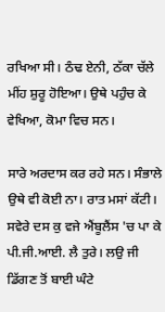ਰਖਿਆ ਸੀ। ਠੰਢ ਏਨੀ, ਠੱਕਾ ਚੱਲੇ ਮੀਂਹ ਸ਼ੁਰੂ ਹੋਇਆ। ਉਥੇ ਪਹੁੰਚ ਕੇ ਵੇਖਿਆ, ਕੋਮਾ ਵਿਚ ਸਨ।

ਸਾਰੇ ਅਰਦਾਸ ਕਰ ਰਹੇ ਸਨ। ਸੰਭਾਲੇ ਉਥੇ ਵੀ ਕੋਈ ਨਾ। ਰਾਤ ਮਸਾਂ ਕੱਟੀ। ਸਵੇਰੇ ਦਸ ਕੁ ਵਜੇ ਐਂਬੂਲੈਂਸ 'ਚ ਪਾ ਕੇ ਪੀ.ਜੀ.ਆਈ. ਲੈ ਤੁਰੇ। ਲਉ ਜੀ ਡਿੱਗਣ ਤੋਂ ਬਾਈ ਘੰਟੇ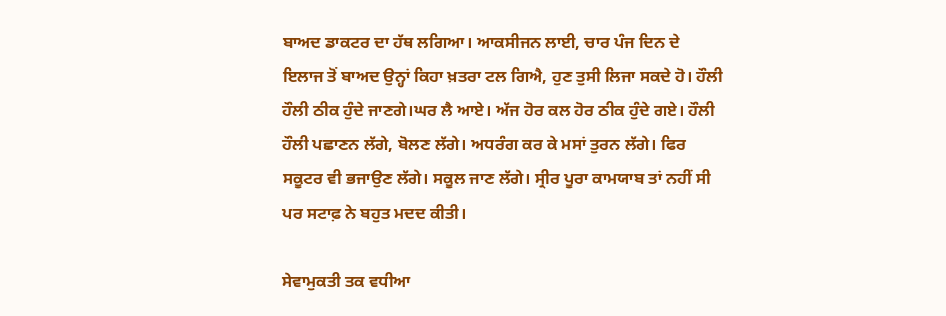ਬਾਅਦ ਡਾਕਟਰ ਦਾ ਹੱਥ ਲਗਿਆ। ਆਕਸੀਜਨ ਲਾਈ, ਚਾਰ ਪੰਜ ਦਿਨ ਦੇ ਇਲਾਜ ਤੋਂ ਬਾਅਦ ਉਨ੍ਹਾਂ ਕਿਹਾ ਖ਼ਤਰਾ ਟਲ ਗਿਐ, ਹੁਣ ਤੁਸੀ ਲਿਜਾ ਸਕਦੇ ਹੋ। ਹੌਲੀ ਹੌਲੀ ਠੀਕ ਹੁੰਦੇ ਜਾਣਗੇ।ਘਰ ਲੈ ਆਏ। ਅੱਜ ਹੋਰ ਕਲ ਹੋਰ ਠੀਕ ਹੁੰਦੇ ਗਏ। ਹੌਲੀ ਹੌਲੀ ਪਛਾਣਨ ਲੱਗੇ, ਬੋਲਣ ਲੱਗੇ। ਅਧਰੰਗ ਕਰ ਕੇ ਮਸਾਂ ਤੁਰਨ ਲੱਗੇ। ਫਿਰ ਸਕੂਟਰ ਵੀ ਭਜਾਉਣ ਲੱਗੇ। ਸਕੂਲ ਜਾਣ ਲੱਗੇ। ਸ੍ਰੀਰ ਪੂਰਾ ਕਾਮਯਾਬ ਤਾਂ ਨਹੀਂ ਸੀ ਪਰ ਸਟਾਫ਼ ਨੇ ਬਹੁਤ ਮਦਦ ਕੀਤੀ।

ਸੇਵਾਮੁਕਤੀ ਤਕ ਵਧੀਆ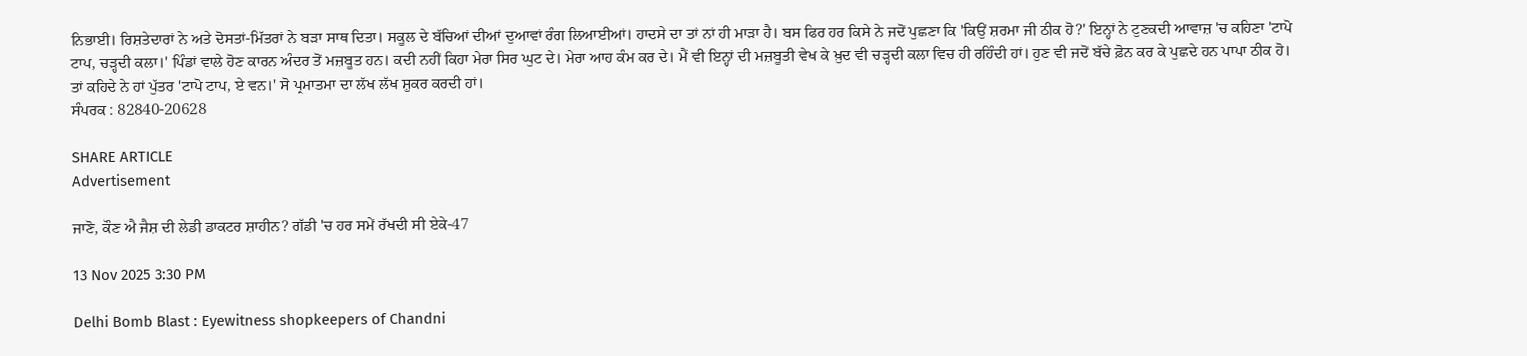ਨਿਭਾਈ। ਰਿਸ਼ਤੇਦਾਰਾਂ ਨੇ ਅਤੇ ਦੋਸਤਾਂ-ਮਿੱਤਰਾਂ ਨੇ ਬੜਾ ਸਾਥ ਦਿਤਾ। ਸਕੂਲ ਦੇ ਬੱਚਿਆਂ ਦੀਆਂ ਦੁਆਵਾਂ ਰੰਗ ਲਿਆਈਆਂ। ਹਾਦਸੇ ਦਾ ਤਾਂ ਨਾਂ ਹੀ ਮਾੜਾ ਹੈ। ਬਸ ਫਿਰ ਹਰ ਕਿਸੇ ਨੇ ਜਦੋਂ ਪੁਛਣਾ ਕਿ 'ਕਿਉਂ ਸ਼ਰਮਾ ਜੀ ਠੀਕ ਹੋ?' ਇਨ੍ਹਾਂ ਨੇ ਟੁਣਕਦੀ ਆਵਾਜ਼ 'ਚ ਕਹਿਣਾ 'ਟਾਪੋ ਟਾਪ, ਚੜ੍ਹਦੀ ਕਲਾ।' ਪਿੰਡਾਂ ਵਾਲੇ ਹੋਣ ਕਾਰਨ ਅੰਦਰ ਤੋਂ ਮਜ਼ਬੂਤ ਹਨ। ਕਦੀ ਨਹੀਂ ਕਿਹਾ ਮੇਰਾ ਸਿਰ ਘੁਟ ਦੇ। ਮੇਰਾ ਆਹ ਕੰਮ ਕਰ ਦੇ। ਮੈਂ ਵੀ ਇਨ੍ਹਾਂ ਦੀ ਮਜ਼ਬੂਤੀ ਵੇਖ ਕੇ ਖ਼ੁਦ ਵੀ ਚੜ੍ਹਦੀ ਕਲਾ ਵਿਚ ਹੀ ਰਹਿੰਦੀ ਹਾਂ। ਹੁਣ ਵੀ ਜਦੋਂ ਬੱਚੇ ਫ਼ੋਨ ਕਰ ਕੇ ਪੁਛਦੇ ਹਨ ਪਾਪਾ ਠੀਕ ਹੋ। ਤਾਂ ਕਹਿਦੇ ਨੇ ਹਾਂ ਪੁੱਤਰ 'ਟਾਪੋ ਟਾਪ, ਏ ਵਨ।' ਸੋ ਪ੍ਰਮਾਤਮਾ ਦਾ ਲੱਖ ਲੱਖ ਸ਼ੁਕਰ ਕਰਦੀ ਹਾਂ।
ਸੰਪਰਕ : 82840-20628

SHARE ARTICLE
Advertisement

ਜਾਣੋ, ਕੌਣ ਐ ਜੈਸ਼ ਦੀ ਲੇਡੀ ਡਾਕਟਰ ਸ਼ਾਹੀਨ? ਗੱਡੀ 'ਚ ਹਰ ਸਮੇਂ ਰੱਖਦੀ ਸੀ ਏਕੇ-47

13 Nov 2025 3:30 PM

Delhi Bomb Blast : Eyewitness shopkeepers of Chandni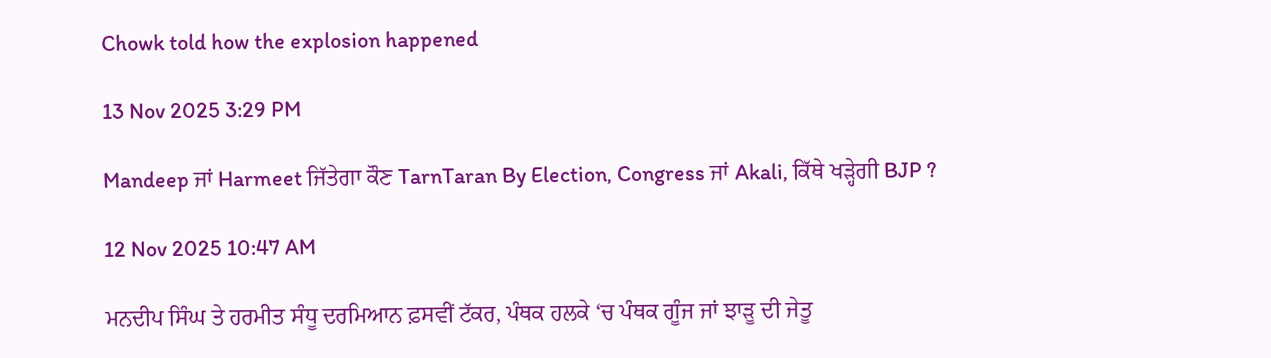Chowk told how the explosion happened

13 Nov 2025 3:29 PM

Mandeep ਜਾਂ Harmeet ਜਿੱਤੇਗਾ ਕੌਣ TarnTaran By Election, Congress ਜਾਂ Akali, ਕਿੱਥੇ ਖੜ੍ਹੇਗੀ BJP ?

12 Nov 2025 10:47 AM

ਮਨਦੀਪ ਸਿੰਘ ਤੇ ਹਰਮੀਤ ਸੰਧੂ ਦਰਮਿਆਨ ਫ਼ਸਵੀਂ ਟੱਕਰ, ਪੰਥਕ ਹਲਕੇ ‘ਚ ਪੰਥਕ ਗੂੰਜ ਜਾਂ ਝਾੜੂ ਦੀ ਜੇਤੂ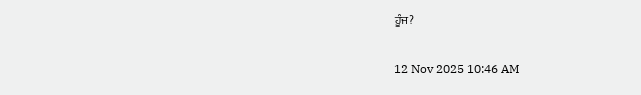ਹੂੰਜ?

12 Nov 2025 10:46 AM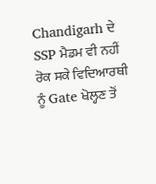Chandigarh ਦੇ SSP ਮੈਡਮ ਵੀ ਨਹੀਂ ਰੋਕ ਸਕੇ ਵਿਦਿਆਰਥੀ ਨੂੰ Gate ਖੋਲ੍ਹਣ ਤੋਂ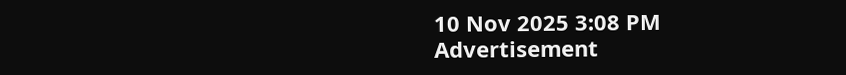10 Nov 2025 3:08 PM
Advertisement